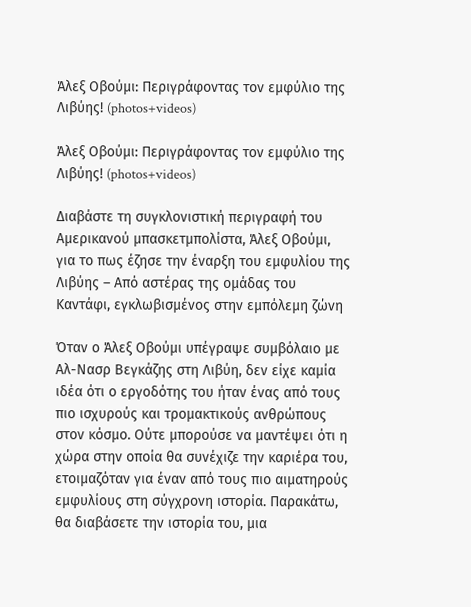Άλεξ Οβούμι: Περιγράφοντας τον εμφύλιο της Λιβύης! (photos+videos)

Άλεξ Οβούμι: Περιγράφοντας τον εμφύλιο της Λιβύης! (photos+videos)

Διαβάστε τη συγκλονιστική περιγραφή του Αμερικανού μπασκετμπολίστα, Άλεξ Οβούμι, για το πως έζησε την έναρξη του εμφυλίου της Λιβύης – Από αστέρας της ομάδας του Καντάφι, εγκλωβισμένος στην εμπόλεμη ζώνη

Όταν ο Άλεξ Οβούμι υπέγραψε συμβόλαιο με Αλ-Νασρ Βεγκάζης στη Λιβύη, δεν είχε καμία ιδέα ότι ο εργοδότης του ήταν ένας από τους πιο ισχυρούς και τρομακτικούς ανθρώπους στον κόσμο. Ούτε μπορούσε να μαντέψει ότι η χώρα στην οποία θα συνέχιζε την καριέρα του, ετοιμαζόταν για έναν από τους πιο αιματηρούς εμφυλίους στη σύγχρονη ιστορία. Παρακάτω, θα διαβάσετε την ιστορία του, μια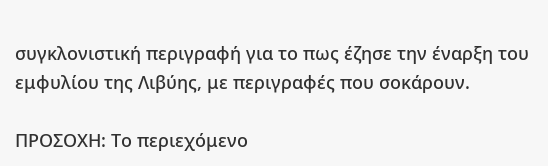συγκλονιστική περιγραφή για το πως έζησε την έναρξη του εμφυλίου της Λιβύης, με περιγραφές που σοκάρουν.

ΠΡΟΣΟΧΗ: Το περιεχόμενο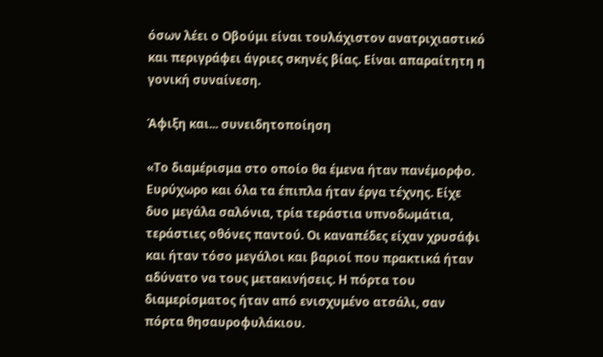όσων λέει ο Οβούμι είναι τουλάχιστον ανατριχιαστικό και περιγράφει άγριες σκηνές βίας. Είναι απαραίτητη η γονική συναίνεση.

Άφιξη και... συνειδητοποίηση

«Το διαμέρισμα στο οποίο θα έμενα ήταν πανέμορφο. Ευρύχωρο και όλα τα έπιπλα ήταν έργα τέχνης. Είχε δυο μεγάλα σαλόνια, τρία τεράστια υπνοδωμάτια, τεράστιες οθόνες παντού. Οι καναπέδες είχαν χρυσάφι και ήταν τόσο μεγάλοι και βαριοί που πρακτικά ήταν αδύνατο να τους μετακινήσεις. Η πόρτα του διαμερίσματος ήταν από ενισχυμένο ατσάλι, σαν πόρτα θησαυροφυλάκιου.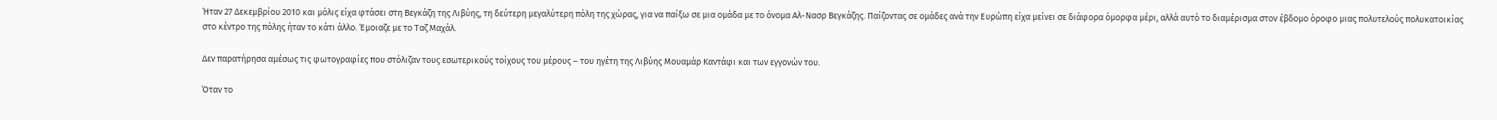Ήταν 27 Δεκεμβρίου 2010 και μόλις είχα φτάσει στη Βεγκάζη της Λιβύης, τη δεύτερη μεγαλύτερη πόλη της χώρας, για να παίξω σε μια ομάδα με το όνομα Αλ-Νασρ Βεγκάζης. Παίζοντας σε ομάδες ανά την Ευρώπη είχα μείνει σε διάφορα όμορφα μέρι, αλλά αυτό το διαμέρισμα στον έβδομο όροφο μιας πολυτελούς πολυκατοικίας στο κέντρο της πόλης ήταν το κάτι άλλο. Έμοιαζε με το Ταζ Μαχάλ.

Δεν παρατήρησα αμέσως τις φωτογραφίες που στόλιζαν τους εσωτερικούς τοίχους του μέρους – του ηγέτη της Λιβύης Μουαμάρ Καντάφι και των εγγονών του.

Όταν το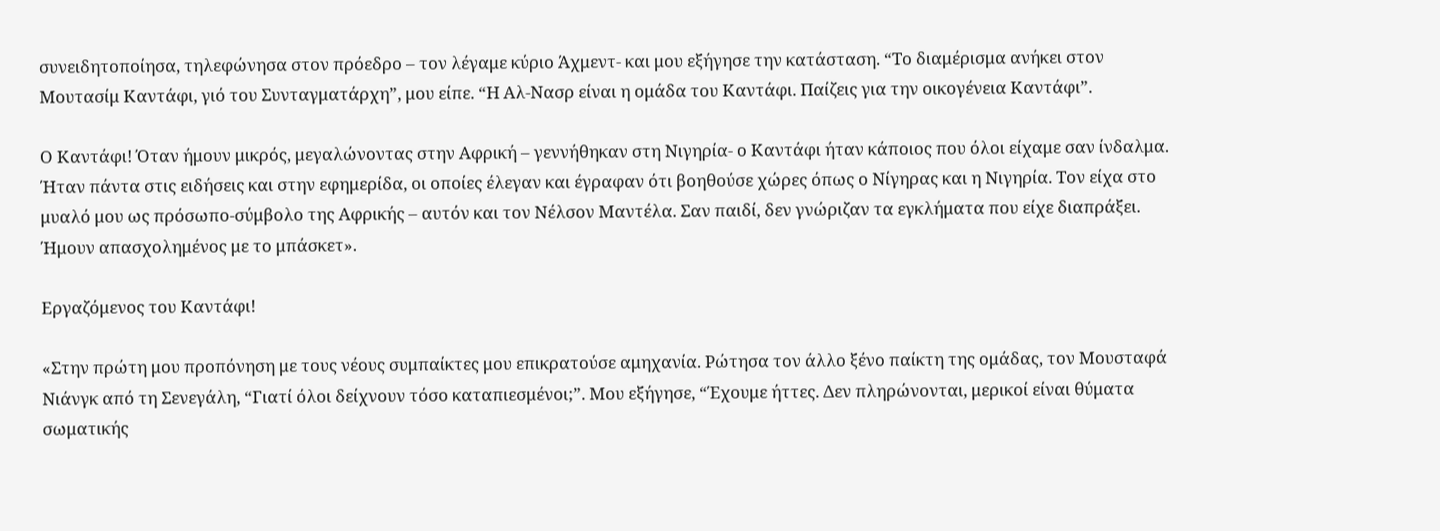συνειδητοποίησα, τηλεφώνησα στον πρόεδρο – τον λέγαμε κύριο Άχμεντ- και μου εξήγησε την κατάσταση. “Το διαμέρισμα ανήκει στον Μουτασίμ Καντάφι, γιό του Συνταγματάρχη”, μου είπε. “Η Αλ-Νασρ είναι η ομάδα του Καντάφι. Παίζεις για την οικογένεια Καντάφι”.

Ο Καντάφι! Όταν ήμουν μικρός, μεγαλώνοντας στην Αφρική – γεννήθηκαν στη Νιγηρία- ο Καντάφι ήταν κάποιος που όλοι είχαμε σαν ίνδαλμα. Ήταν πάντα στις ειδήσεις και στην εφημερίδα, οι οποίες έλεγαν και έγραφαν ότι βοηθούσε χώρες όπως ο Νίγηρας και η Νιγηρία. Τον είχα στο μυαλό μου ως πρόσωπο-σύμβολο της Αφρικής – αυτόν και τον Νέλσον Μαντέλα. Σαν παιδί, δεν γνώριζαν τα εγκλήματα που είχε διαπράξει. Ήμουν απασχολημένος με το μπάσκετ».

Εργαζόμενος του Καντάφι!

«Στην πρώτη μου προπόνηση με τους νέους συμπαίκτες μου επικρατούσε αμηχανία. Ρώτησα τον άλλο ξένο παίκτη της ομάδας, τον Μουσταφά Νιάνγκ από τη Σενεγάλη, “Γιατί όλοι δείχνουν τόσο καταπιεσμένοι;”. Μου εξήγησε, “Έχουμε ήττες. Δεν πληρώνονται, μερικοί είναι θύματα σωματικής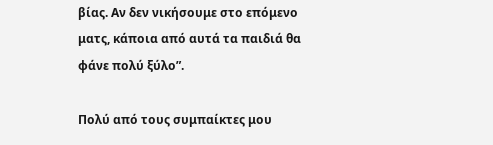βίας. Αν δεν νικήσουμε στο επόμενο ματς, κάποια από αυτά τα παιδιά θα φάνε πολύ ξύλο”.

Πολύ από τους συμπαίκτες μου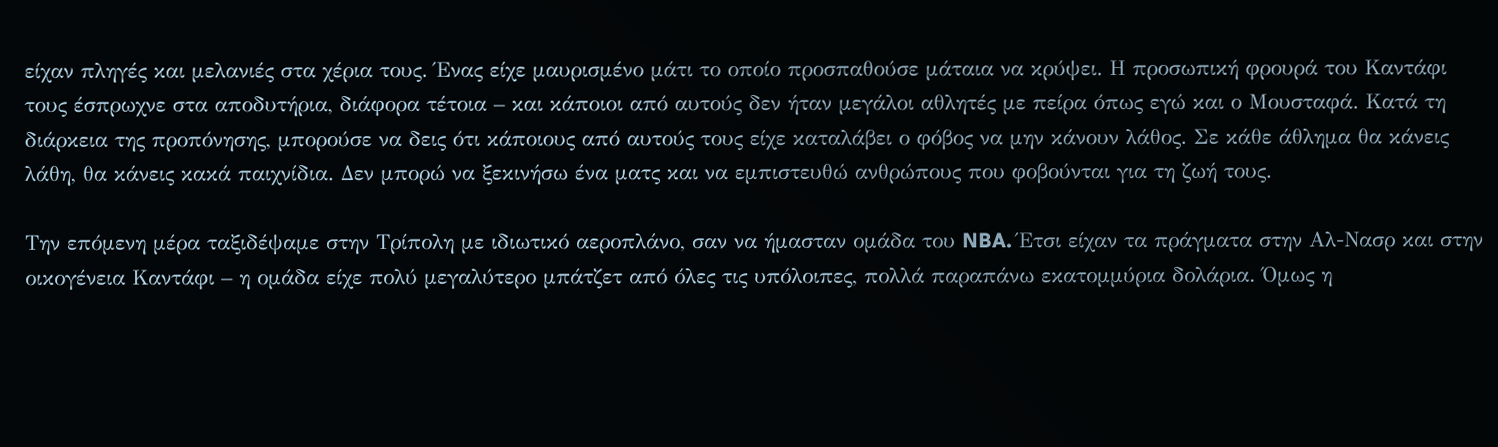είχαν πληγές και μελανιές στα χέρια τους. Ένας είχε μαυρισμένο μάτι το οποίο προσπαθούσε μάταια να κρύψει. Η προσωπική φρουρά του Καντάφι τους έσπρωχνε στα αποδυτήρια, διάφορα τέτοια – και κάποιοι από αυτούς δεν ήταν μεγάλοι αθλητές με πείρα όπως εγώ και ο Μουσταφά. Κατά τη διάρκεια της προπόνησης, μπορούσε να δεις ότι κάποιους από αυτούς τους είχε καταλάβει ο φόβος να μην κάνουν λάθος. Σε κάθε άθλημα θα κάνεις λάθη, θα κάνεις κακά παιχνίδια. Δεν μπορώ να ξεκινήσω ένα ματς και να εμπιστευθώ ανθρώπους που φοβούνται για τη ζωή τους.

Την επόμενη μέρα ταξιδέψαμε στην Τρίπολη με ιδιωτικό αεροπλάνο, σαν να ήμασταν ομάδα του NBA. Έτσι είχαν τα πράγματα στην Αλ-Νασρ και στην οικογένεια Καντάφι – η ομάδα είχε πολύ μεγαλύτερο μπάτζετ από όλες τις υπόλοιπες, πολλά παραπάνω εκατομμύρια δολάρια. Όμως η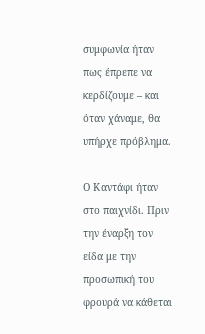συμφωνία ήταν πως έπρεπε να κερδίζουμε – και όταν χάναμε, θα υπήρχε πρόβλημα.

Ο Καντάφι ήταν στο παιχνίδι. Πριν την έναρξη τον είδα με την προσωπική του φρουρά να κάθεται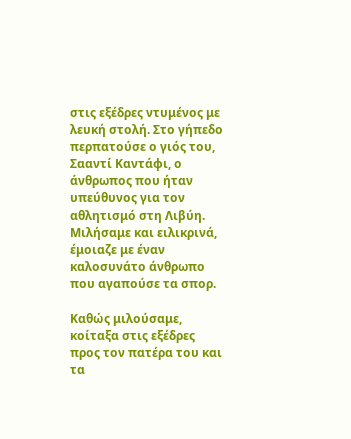στις εξέδρες ντυμένος με λευκή στολή. Στο γήπεδο περπατούσε ο γιός του, Σααντί Καντάφι, ο άνθρωπος που ήταν υπεύθυνος για τον αθλητισμό στη Λιβύη. Μιλήσαμε και ειλικρινά, έμοιαζε με έναν καλοσυνάτο άνθρωπο που αγαπούσε τα σπορ.

Καθώς μιλούσαμε, κοίταξα στις εξέδρες προς τον πατέρα του και τα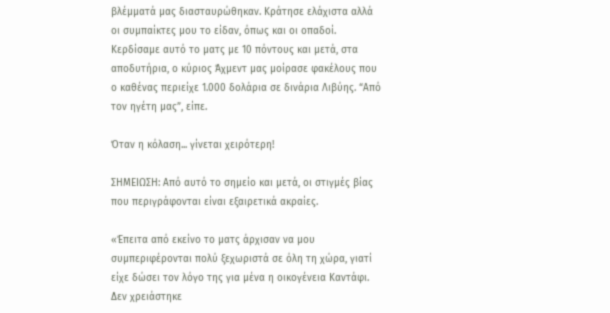βλέμματά μας διασταυρώθηκαν. Κράτησε ελάχιστα αλλά οι συμπαίκτες μου το είδαν, όπως και οι οπαδοί. Κερδίσαμε αυτό το ματς με 10 πόντους και μετά, στα αποδυτήρια, ο κύριος Άχμεντ μας μοίρασε φακέλους που ο καθένας περιείχε 1.000 δολάρια σε δινάρια Λιβύης. “Από τον ηγέτη μας”, είπε.

Όταν η κόλαση... γίνεται χειρότερη!

ΣΗΜΕΙΩΣΗ: Από αυτό το σημείο και μετά, οι στιγμές βίας που περιγράφονται είναι εξαιρετικά ακραίες.

«Έπειτα από εκείνο το ματς άρχισαν να μου συμπεριφέρονται πολύ ξεχωριστά σε όλη τη χώρα, γιατί είχε δώσει τον λόγο της για μένα η οικογένεια Καντάφι. Δεν χρειάστηκε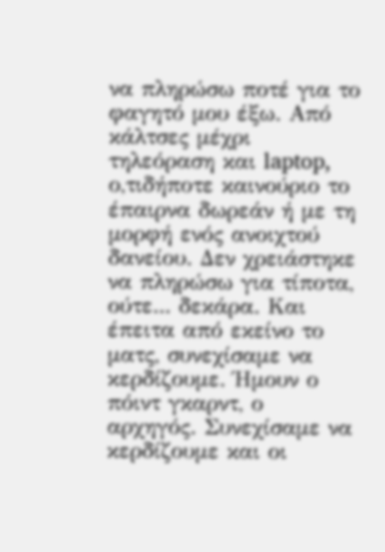να πληρώσω ποτέ για το φαγητό μου έξω. Από κάλτσες μέχρι τηλεόραση και laptop, ο,τιδήποτε καινούριο το έπαιρνα δωρεάν ή με τη μορφή ενός ανοιχτού δανείου. Δεν χρειάστηκε να πληρώσω για τίποτα, ούτε... δεκάρα. Και έπειτα από εκείνο το ματς, συνεχίσαμε να κερδίζουμε. Ήμουν ο πόιντ γκαρντ, ο αρχηγός. Συνεχίσαμε να κερδίζουμε και οι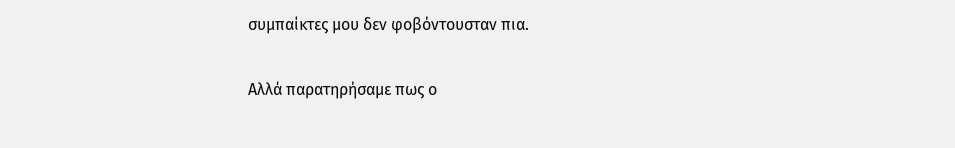συμπαίκτες μου δεν φοβόντουσταν πια.

Αλλά παρατηρήσαμε πως ο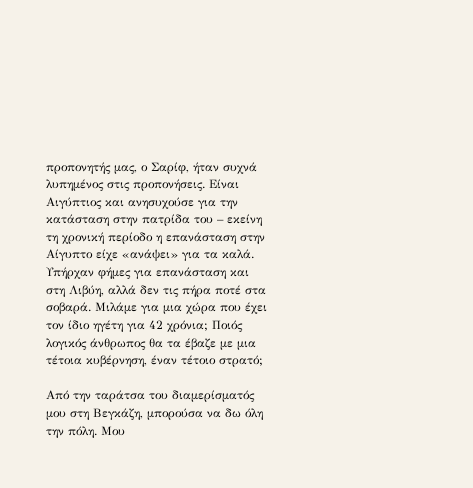προπονητής μας, ο Σαρίφ, ήταν συχνά λυπημένος στις προπονήσεις. Είναι Αιγύπτιος και ανησυχούσε για την κατάσταση στην πατρίδα του – εκείνη τη χρονική περίοδο η επανάσταση στην Αίγυπτο είχε «ανάψει» για τα καλά. Υπήρχαν φήμες για επανάσταση και στη Λιβύη, αλλά δεν τις πήρα ποτέ στα σοβαρά. Μιλάμε για μια χώρα που έχει τον ίδιο ηγέτη για 42 χρόνια; Ποιός λογικός άνθρωπος θα τα έβαζε με μια τέτοια κυβέρνηση, έναν τέτοιο στρατό;

Από την ταράτσα του διαμερίσματός μου στη Βεγκάζη, μπορούσα να δω όλη την πόλη. Μου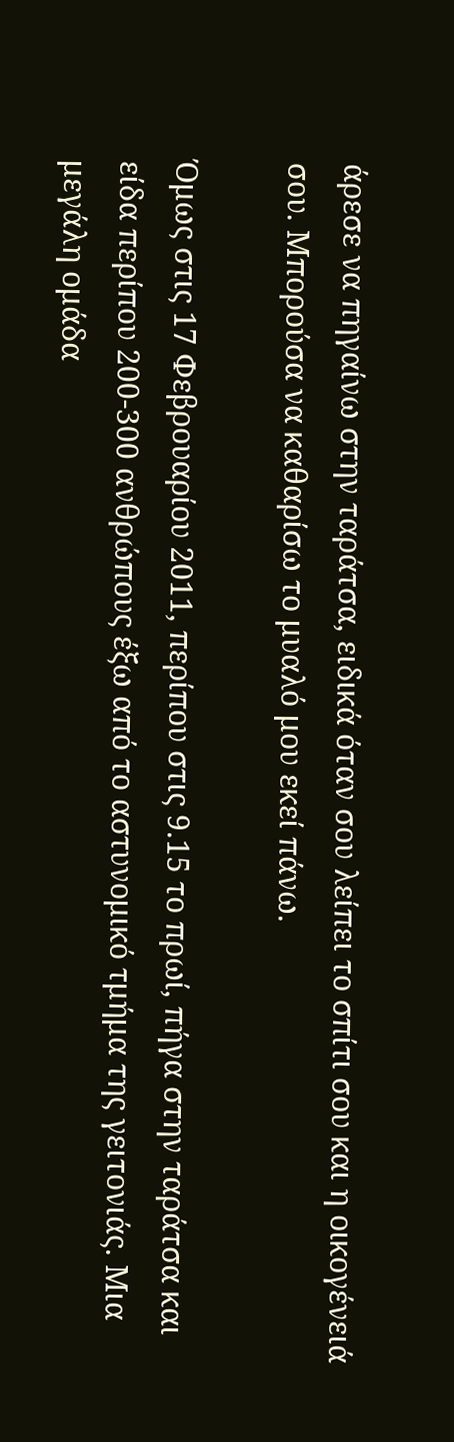άρεσε να πηγαίνω στην ταράτσα, ειδικά όταν σου λείπει το σπίτι σου και η οικογένειά σου. Μπορούσα να καθαρίσω το μυαλό μου εκεί πάνω.

Όμως στις 17 Φεβρουαρίου 2011, περίπου στις 9.15 το πρωί, πήγα στην ταράτσα και είδα περίπου 200-300 ανθρώπους έξω από το αστυνομικό τμήμα της γειτονιάς. Μια μεγάλη ομάδα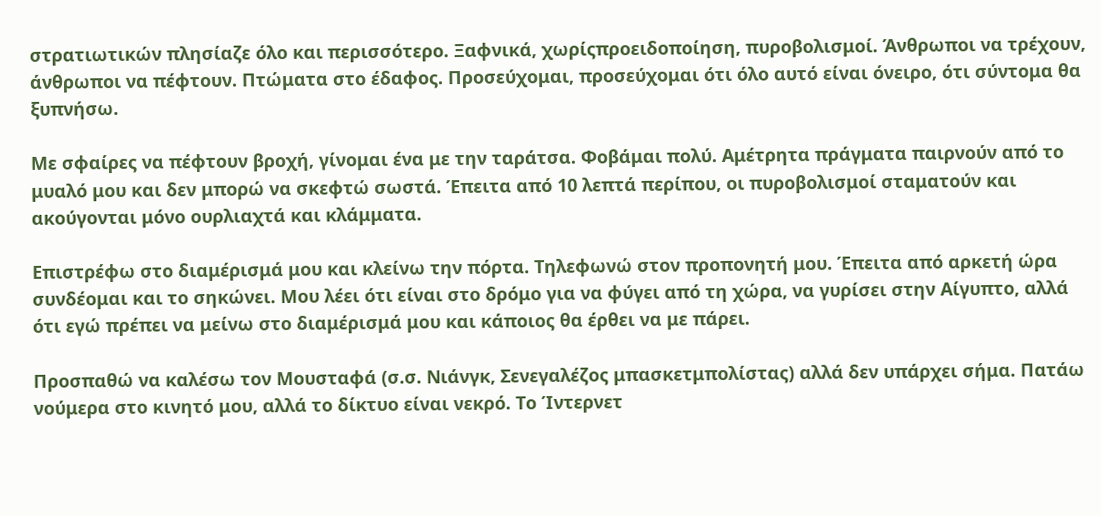στρατιωτικών πλησίαζε όλο και περισσότερο. Ξαφνικά, χωρίςπροειδοποίηση, πυροβολισμοί. Άνθρωποι να τρέχουν, άνθρωποι να πέφτουν. Πτώματα στο έδαφος. Προσεύχομαι, προσεύχομαι ότι όλο αυτό είναι όνειρο, ότι σύντομα θα ξυπνήσω.

Με σφαίρες να πέφτουν βροχή, γίνομαι ένα με την ταράτσα. Φοβάμαι πολύ. Αμέτρητα πράγματα παιρνούν από το μυαλό μου και δεν μπορώ να σκεφτώ σωστά. Έπειτα από 10 λεπτά περίπου, οι πυροβολισμοί σταματούν και ακούγονται μόνο ουρλιαχτά και κλάμματα.

Επιστρέφω στο διαμέρισμά μου και κλείνω την πόρτα. Τηλεφωνώ στον προπονητή μου. Έπειτα από αρκετή ώρα συνδέομαι και το σηκώνει. Μου λέει ότι είναι στο δρόμο για να φύγει από τη χώρα, να γυρίσει στην Αίγυπτο, αλλά ότι εγώ πρέπει να μείνω στο διαμέρισμά μου και κάποιος θα έρθει να με πάρει.

Προσπαθώ να καλέσω τον Μουσταφά (σ.σ. Νιάνγκ, Σενεγαλέζος μπασκετμπολίστας) αλλά δεν υπάρχει σήμα. Πατάω νούμερα στο κινητό μου, αλλά το δίκτυο είναι νεκρό. Το Ίντερνετ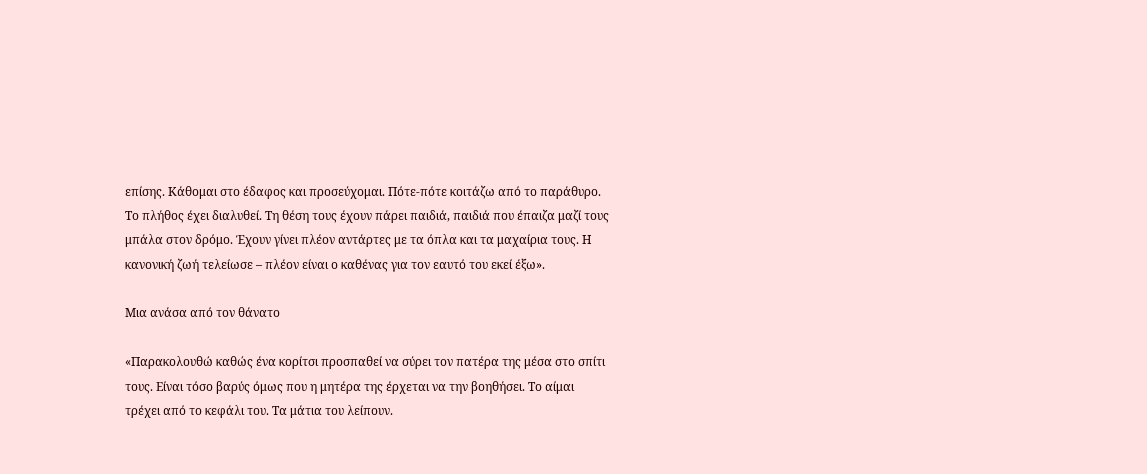επίσης. Κάθομαι στο έδαφος και προσεύχομαι. Πότε-πότε κοιτάζω από το παράθυρο. Το πλήθος έχει διαλυθεί. Τη θέση τους έχουν πάρει παιδιά, παιδιά που έπαιζα μαζί τους μπάλα στον δρόμο. Έχουν γίνει πλέον αντάρτες με τα όπλα και τα μαχαίρια τους. Η κανονική ζωή τελείωσε – πλέον είναι ο καθένας για τον εαυτό του εκεί έξω».

Μια ανάσα από τον θάνατο

«Παρακολουθώ καθώς ένα κορίτσι προσπαθεί να σύρει τον πατέρα της μέσα στο σπίτι τους. Είναι τόσο βαρύς όμως που η μητέρα της έρχεται να την βοηθήσει. Το αίμαι τρέχει από το κεφάλι του. Τα μάτια του λείπουν.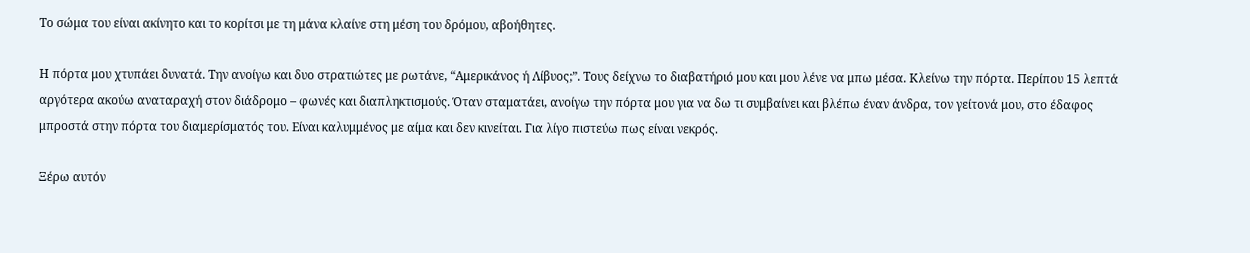Το σώμα του είναι ακίνητο και το κορίτσι με τη μάνα κλαίνε στη μέση του δρόμου, αβοήθητες.

Η πόρτα μου χτυπάει δυνατά. Την ανοίγω και δυο στρατιώτες με ρωτάνε, “Αμερικάνος ή Λίβυος;”. Τους δείχνω το διαβατήριό μου και μου λένε να μπω μέσα. Κλείνω την πόρτα. Περίπου 15 λεπτά αργότερα ακούω αναταραχή στον διάδρομο – φωνές και διαπληκτισμούς. Όταν σταματάει, ανοίγω την πόρτα μου για να δω τι συμβαίνει και βλέπω έναν άνδρα, τον γείτονά μου, στο έδαφος μπροστά στην πόρτα του διαμερίσματός του. Είναι καλυμμένος με αίμα και δεν κινείται. Για λίγο πιστεύω πως είναι νεκρός.

Ξέρω αυτόν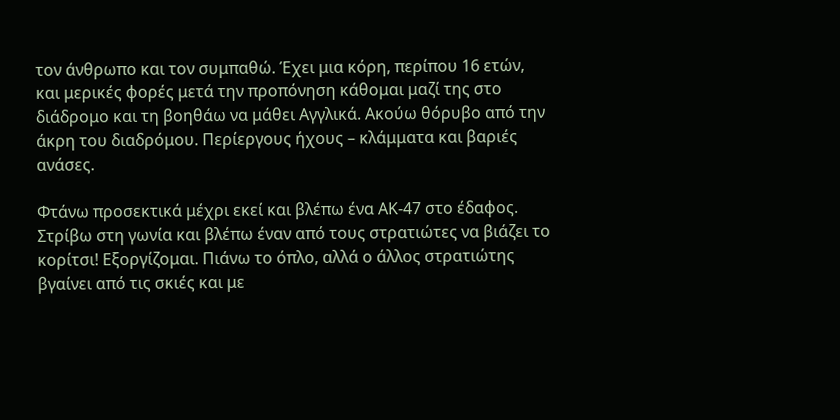τον άνθρωπο και τον συμπαθώ. Έχει μια κόρη, περίπου 16 ετών, και μερικές φορές μετά την προπόνηση κάθομαι μαζί της στο διάδρομο και τη βοηθάω να μάθει Αγγλικά. Ακούω θόρυβο από την άκρη του διαδρόμου. Περίεργους ήχους – κλάμματα και βαριές ανάσες.

Φτάνω προσεκτικά μέχρι εκεί και βλέπω ένα ΑΚ-47 στο έδαφος. Στρίβω στη γωνία και βλέπω έναν από τους στρατιώτες να βιάζει το κορίτσι! Εξοργίζομαι. Πιάνω το όπλο, αλλά ο άλλος στρατιώτης βγαίνει από τις σκιές και με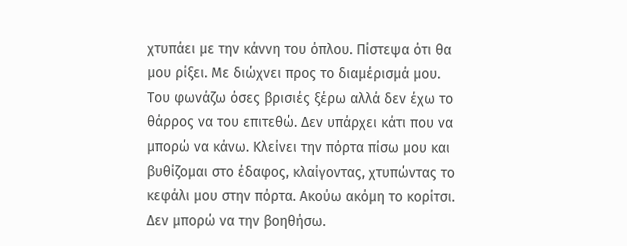χτυπάει με την κάννη του όπλου. Πίστεψα ότι θα μου ρίξει. Με διώχνει προς το διαμέρισμά μου. Του φωνάζω όσες βρισιές ξέρω αλλά δεν έχω το θάρρος να του επιτεθώ. Δεν υπάρχει κάτι που να μπορώ να κάνω. Κλείνει την πόρτα πίσω μου και βυθίζομαι στο έδαφος, κλαίγοντας, χτυπώντας το κεφάλι μου στην πόρτα. Ακούω ακόμη το κορίτσι. Δεν μπορώ να την βοηθήσω.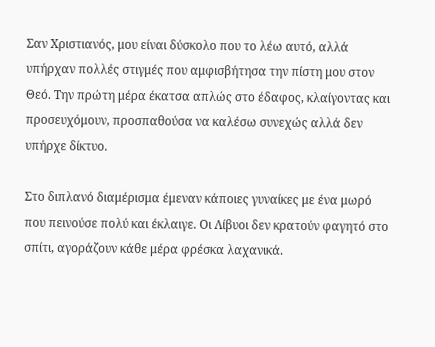Σαν Χριστιανός, μου είναι δύσκολο που το λέω αυτό, αλλά υπήρχαν πολλές στιγμές που αμφισβήτησα την πίστη μου στον Θεό. Την πρώτη μέρα έκατσα απλώς στο έδαφος, κλαίγοντας και προσευχόμουν, προσπαθούσα να καλέσω συνεχώς αλλά δεν υπήρχε δίκτυο.

Στο διπλανό διαμέρισμα έμεναν κάποιες γυναίκες με ένα μωρό που πεινούσε πολύ και έκλαιγε. Οι Λίβυοι δεν κρατούν φαγητό στο σπίτι, αγοράζουν κάθε μέρα φρέσκα λαχανικά.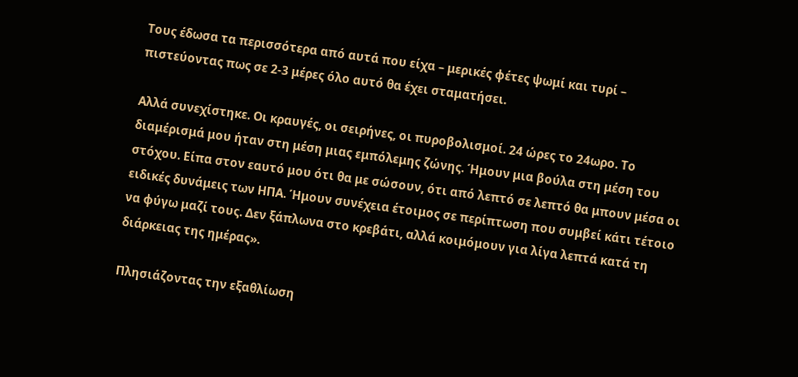Τους έδωσα τα περισσότερα από αυτά που είχα – μερικές φέτες ψωμί και τυρί – πιστεύοντας πως σε 2-3 μέρες όλο αυτό θα έχει σταματήσει.

Αλλά συνεχίστηκε. Οι κραυγές, οι σειρήνες, οι πυροβολισμοί. 24 ώρες το 24ωρο. Το διαμέρισμά μου ήταν στη μέση μιας εμπόλεμης ζώνης. Ήμουν μια βούλα στη μέση του στόχου. Είπα στον εαυτό μου ότι θα με σώσουν, ότι από λεπτό σε λεπτό θα μπουν μέσα οι ειδικές δυνάμεις των ΗΠΑ. Ήμουν συνέχεια έτοιμος σε περίπτωση που συμβεί κάτι τέτοιο να φύγω μαζί τους. Δεν ξάπλωνα στο κρεβάτι, αλλά κοιμόμουν για λίγα λεπτά κατά τη διάρκειας της ημέρας».

Πλησιάζοντας την εξαθλίωση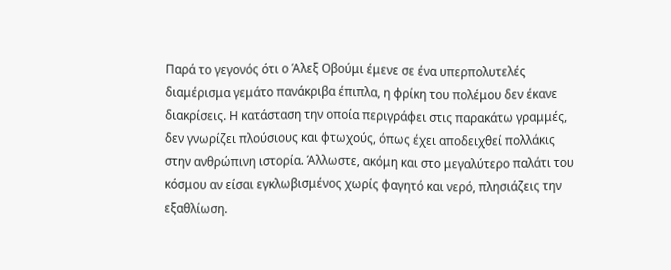Παρά το γεγονός ότι ο Άλεξ Οβούμι έμενε σε ένα υπερπολυτελές διαμέρισμα γεμάτο πανάκριβα έπιπλα, η φρίκη του πολέμου δεν έκανε διακρίσεις. Η κατάσταση την οποία περιγράφει στις παρακάτω γραμμές, δεν γνωρίζει πλούσιους και φτωχούς, όπως έχει αποδειχθεί πολλάκις στην ανθρώπινη ιστορία. Άλλωστε, ακόμη και στο μεγαλύτερο παλάτι του κόσμου αν είσαι εγκλωβισμένος χωρίς φαγητό και νερό, πλησιάζεις την εξαθλίωση.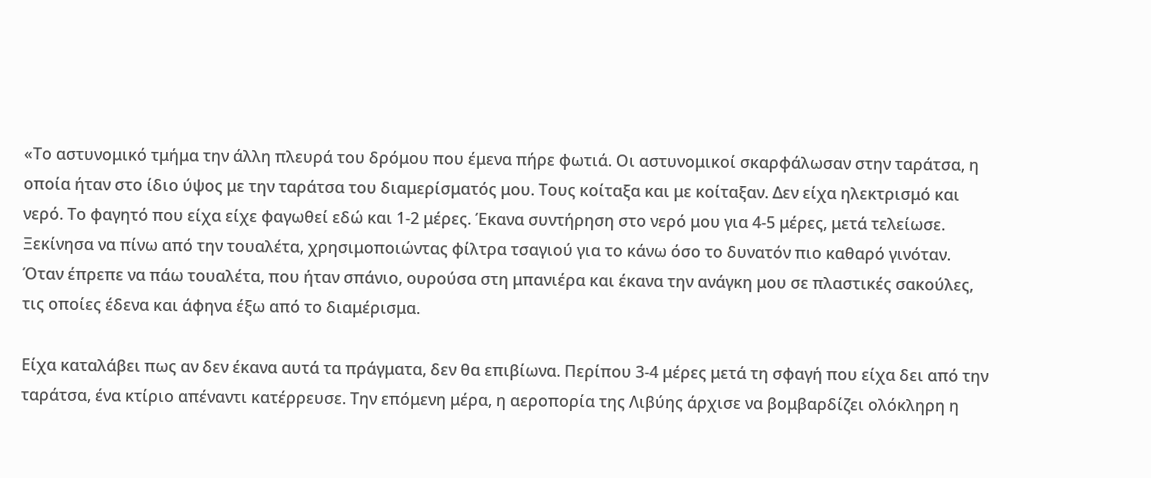«Το αστυνομικό τμήμα την άλλη πλευρά του δρόμου που έμενα πήρε φωτιά. Οι αστυνομικοί σκαρφάλωσαν στην ταράτσα, η οποία ήταν στο ίδιο ύψος με την ταράτσα του διαμερίσματός μου. Τους κοίταξα και με κοίταξαν. Δεν είχα ηλεκτρισμό και νερό. Το φαγητό που είχα είχε φαγωθεί εδώ και 1-2 μέρες. Έκανα συντήρηση στο νερό μου για 4-5 μέρες, μετά τελείωσε. Ξεκίνησα να πίνω από την τουαλέτα, χρησιμοποιώντας φίλτρα τσαγιού για το κάνω όσο το δυνατόν πιο καθαρό γινόταν. Όταν έπρεπε να πάω τουαλέτα, που ήταν σπάνιο, ουρούσα στη μπανιέρα και έκανα την ανάγκη μου σε πλαστικές σακούλες, τις οποίες έδενα και άφηνα έξω από το διαμέρισμα.

Είχα καταλάβει πως αν δεν έκανα αυτά τα πράγματα, δεν θα επιβίωνα. Περίπου 3-4 μέρες μετά τη σφαγή που είχα δει από την ταράτσα, ένα κτίριο απέναντι κατέρρευσε. Την επόμενη μέρα, η αεροπορία της Λιβύης άρχισε να βομβαρδίζει ολόκληρη η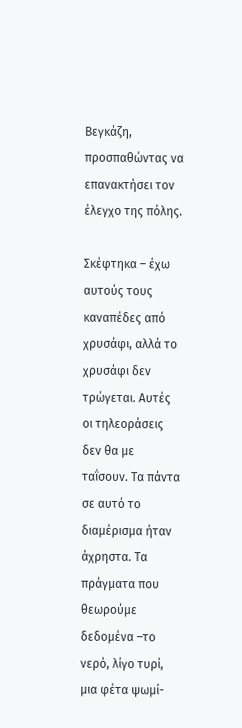Βεγκάζη, προσπαθώντας να επανακτήσει τον έλεγχο της πόλης.

Σκέφτηκα – έχω αυτούς τους καναπέδες από χρυσάφι, αλλά το χρυσάφι δεν τρώγεται. Αυτές οι τηλεοράσεις δεν θα με ταΐσουν. Τα πάντα σε αυτό το διαμέρισμα ήταν άχρηστα. Τα πράγματα που θεωρούμε δεδομένα –το νερό, λίγο τυρί, μια φέτα ψωμί-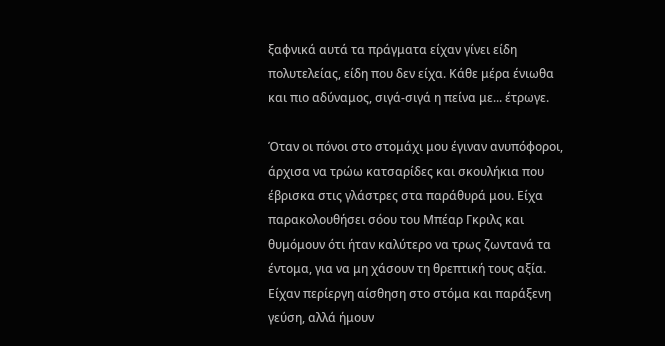ξαφνικά αυτά τα πράγματα είχαν γίνει είδη πολυτελείας, είδη που δεν είχα. Κάθε μέρα ένιωθα και πιο αδύναμος, σιγά-σιγά η πείνα με... έτρωγε.

Όταν οι πόνοι στο στομάχι μου έγιναν ανυπόφοροι, άρχισα να τρώω κατσαρίδες και σκουλήκια που έβρισκα στις γλάστρες στα παράθυρά μου. Είχα παρακολουθήσει σόου του Μπέαρ Γκριλς και θυμόμουν ότι ήταν καλύτερο να τρως ζωντανά τα έντομα, για να μη χάσουν τη θρεπτική τους αξία. Είχαν περίεργη αίσθηση στο στόμα και παράξενη γεύση, αλλά ήμουν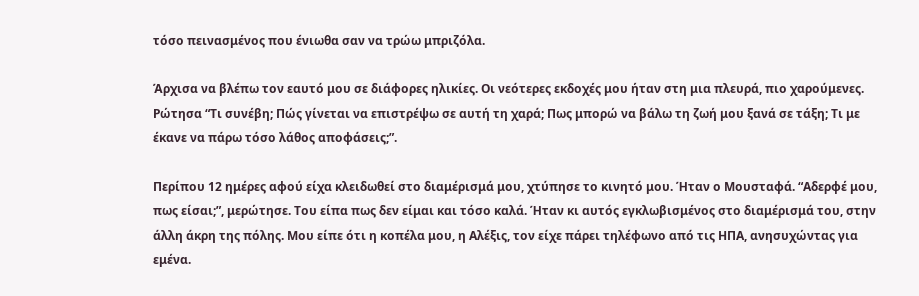τόσο πεινασμένος που ένιωθα σαν να τρώω μπριζόλα.

Άρχισα να βλέπω τον εαυτό μου σε διάφορες ηλικίες. Οι νεότερες εκδοχές μου ήταν στη μια πλευρά, πιο χαρούμενες. Ρώτησα “Τι συνέβη; Πώς γίνεται να επιστρέψω σε αυτή τη χαρά; Πως μπορώ να βάλω τη ζωή μου ξανά σε τάξη; Τι με έκανε να πάρω τόσο λάθος αποφάσεις;”.

Περίπου 12 ημέρες αφού είχα κλειδωθεί στο διαμέρισμά μου, χτύπησε το κινητό μου. Ήταν ο Μουσταφά. “Αδερφέ μου, πως είσαι;”, μερώτησε. Του είπα πως δεν είμαι και τόσο καλά. Ήταν κι αυτός εγκλωβισμένος στο διαμέρισμά του, στην άλλη άκρη της πόλης. Μου είπε ότι η κοπέλα μου, η Αλέξις, τον είχε πάρει τηλέφωνο από τις ΗΠΑ, ανησυχώντας για εμένα.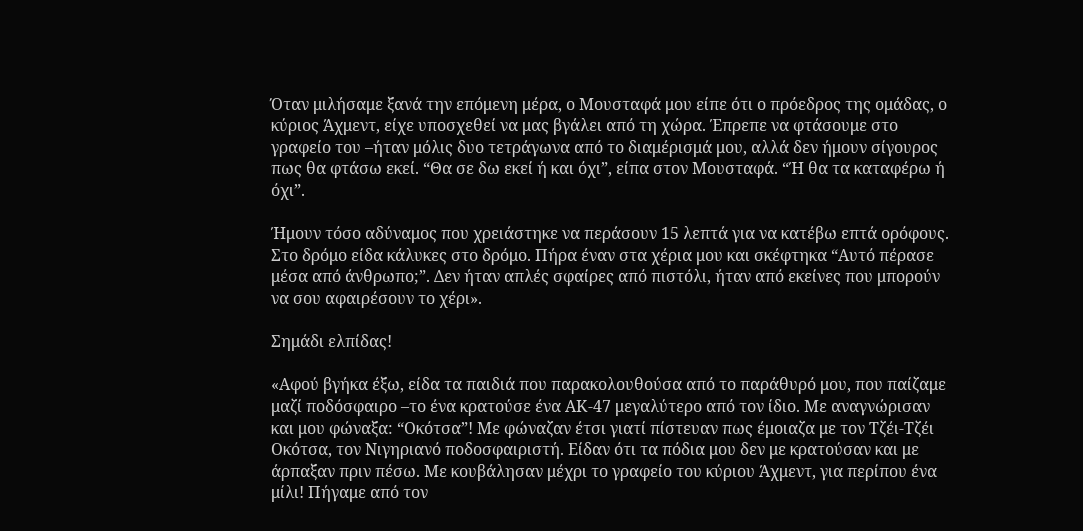Όταν μιλήσαμε ξανά την επόμενη μέρα, ο Μουσταφά μου είπε ότι ο πρόεδρος της ομάδας, ο κύριος Άχμεντ, είχε υποσχεθεί να μας βγάλει από τη χώρα. Έπρεπε να φτάσουμε στο γραφείο του –ήταν μόλις δυο τετράγωνα από το διαμέρισμά μου, αλλά δεν ήμουν σίγουρος πως θα φτάσω εκεί. “Θα σε δω εκεί ή και όχι”, είπα στον Μουσταφά. “Ή θα τα καταφέρω ή όχι”.

Ήμουν τόσο αδύναμος που χρειάστηκε να περάσουν 15 λεπτά για να κατέβω επτά ορόφους. Στο δρόμο είδα κάλυκες στο δρόμο. Πήρα έναν στα χέρια μου και σκέφτηκα “Αυτό πέρασε μέσα από άνθρωπο;”. Δεν ήταν απλές σφαίρες από πιστόλι, ήταν από εκείνες που μπορούν να σου αφαιρέσουν το χέρι».

Σημάδι ελπίδας!

«Αφού βγήκα έξω, είδα τα παιδιά που παρακολουθούσα από το παράθυρό μου, που παίζαμε μαζί ποδόσφαιρο –το ένα κρατούσε ένα ΑΚ-47 μεγαλύτερο από τον ίδιο. Με αναγνώρισαν και μου φώναξα: “Οκότσα”! Με φώναζαν έτσι γιατί πίστευαν πως έμοιαζα με τον Τζέι-Τζέι Οκότσα, τον Νιγηριανό ποδοσφαιριστή. Είδαν ότι τα πόδια μου δεν με κρατούσαν και με άρπαξαν πριν πέσω. Με κουβάλησαν μέχρι το γραφείο του κύριου Άχμεντ, για περίπου ένα μίλι! Πήγαμε από τον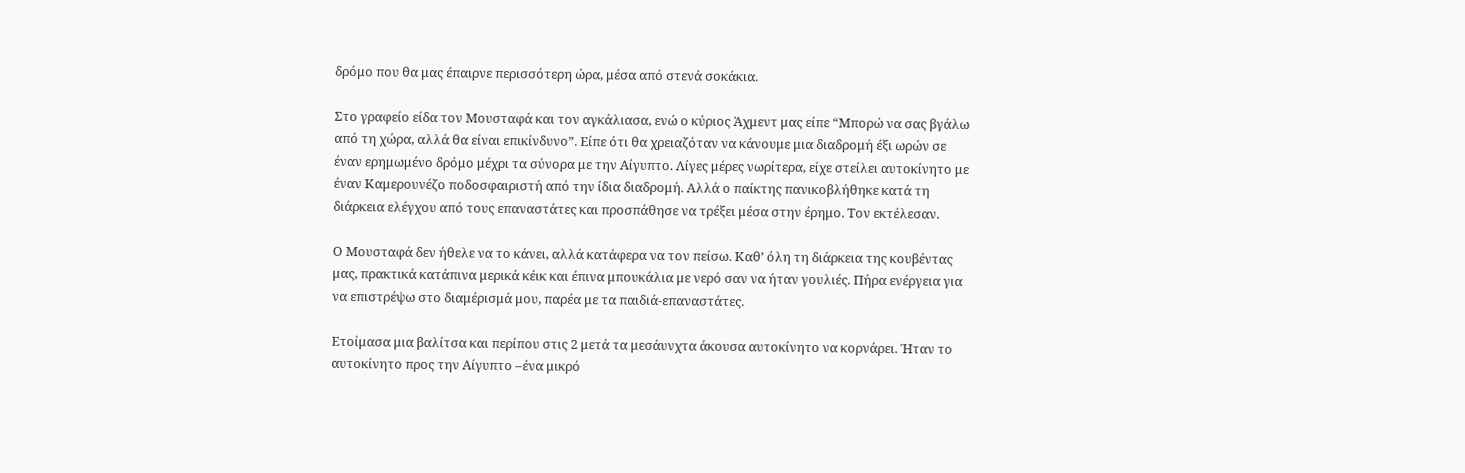δρόμο που θα μας έπαιρνε περισσότερη ώρα, μέσα από στενά σοκάκια.

Στο γραφείο είδα τον Μουσταφά και τον αγκάλιασα, ενώ ο κύριος Άχμεντ μας είπε “Μπορώ να σας βγάλω από τη χώρα, αλλά θα είναι επικίνδυνο”. Είπε ότι θα χρειαζόταν να κάνουμε μια διαδρομή έξι ωρών σε έναν ερημωμένο δρόμο μέχρι τα σύνορα με την Αίγυπτο. Λίγες μέρες νωρίτερα, είχε στείλει αυτοκίνητο με έναν Καμερουνέζο ποδοσφαιριστή από την ίδια διαδρομή. Αλλά ο παίκτης πανικοβλήθηκε κατά τη διάρκεια ελέγχου από τους επαναστάτες και προσπάθησε να τρέξει μέσα στην έρημο. Τον εκτέλεσαν.

Ο Μουσταφά δεν ήθελε να το κάνει, αλλά κατάφερα να τον πείσω. Καθ’ όλη τη διάρκεια της κουβέντας μας, πρακτικά κατάπινα μερικά κέικ και έπινα μπουκάλια με νερό σαν να ήταν γουλιές. Πήρα ενέργεια για να επιστρέψω στο διαμέρισμά μου, παρέα με τα παιδιά-επαναστάτες.

Ετοίμασα μια βαλίτσα και περίπου στις 2 μετά τα μεσάυνχτα άκουσα αυτοκίνητο να κορνάρει. Ήταν το αυτοκίνητο προς την Αίγυπτο –ένα μικρό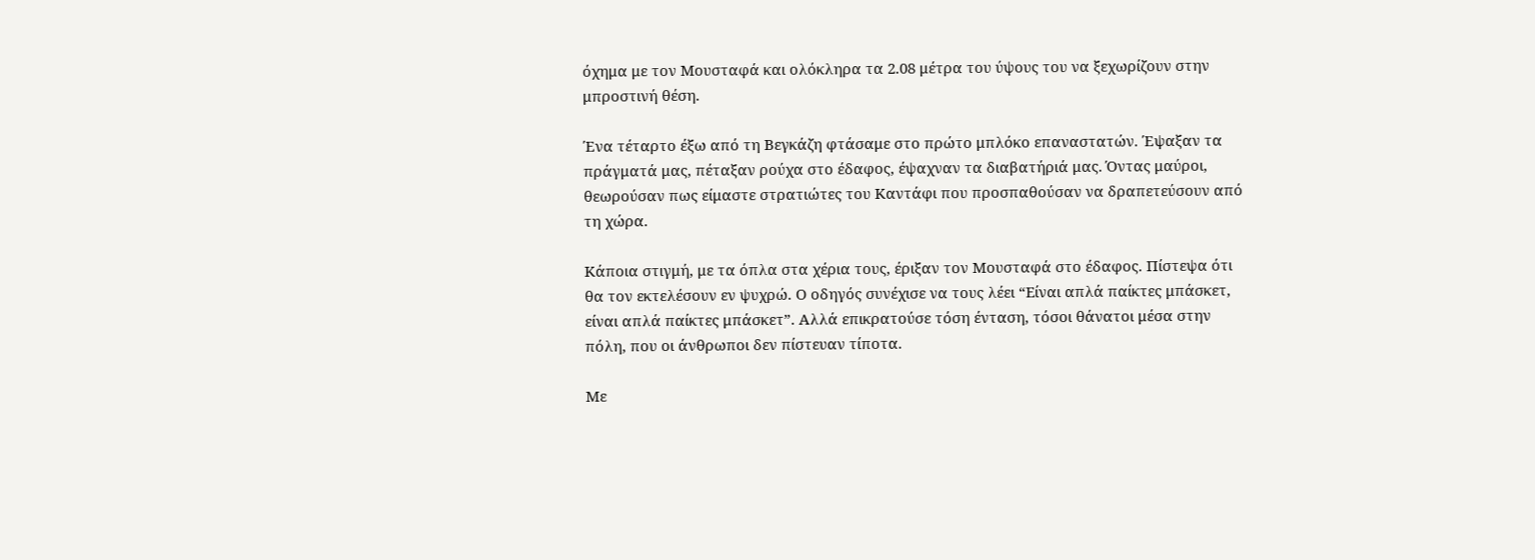όχημα με τον Μουσταφά και ολόκληρα τα 2.08 μέτρα του ύψους του να ξεχωρίζουν στην μπροστινή θέση.

Ένα τέταρτο έξω από τη Βεγκάζη φτάσαμε στο πρώτο μπλόκο επαναστατών. Έψαξαν τα πράγματά μας, πέταξαν ρούχα στο έδαφος, έψαχναν τα διαβατήριά μας. Όντας μαύροι, θεωρούσαν πως είμαστε στρατιώτες του Καντάφι που προσπαθούσαν να δραπετεύσουν από τη χώρα.

Κάποια στιγμή, με τα όπλα στα χέρια τους, έριξαν τον Μουσταφά στο έδαφος. Πίστεψα ότι θα τον εκτελέσουν εν ψυχρώ. Ο οδηγός συνέχισε να τους λέει “Είναι απλά παίκτες μπάσκετ, είναι απλά παίκτες μπάσκετ”. Αλλά επικρατούσε τόση ένταση, τόσοι θάνατοι μέσα στην πόλη, που οι άνθρωποι δεν πίστευαν τίποτα.

Με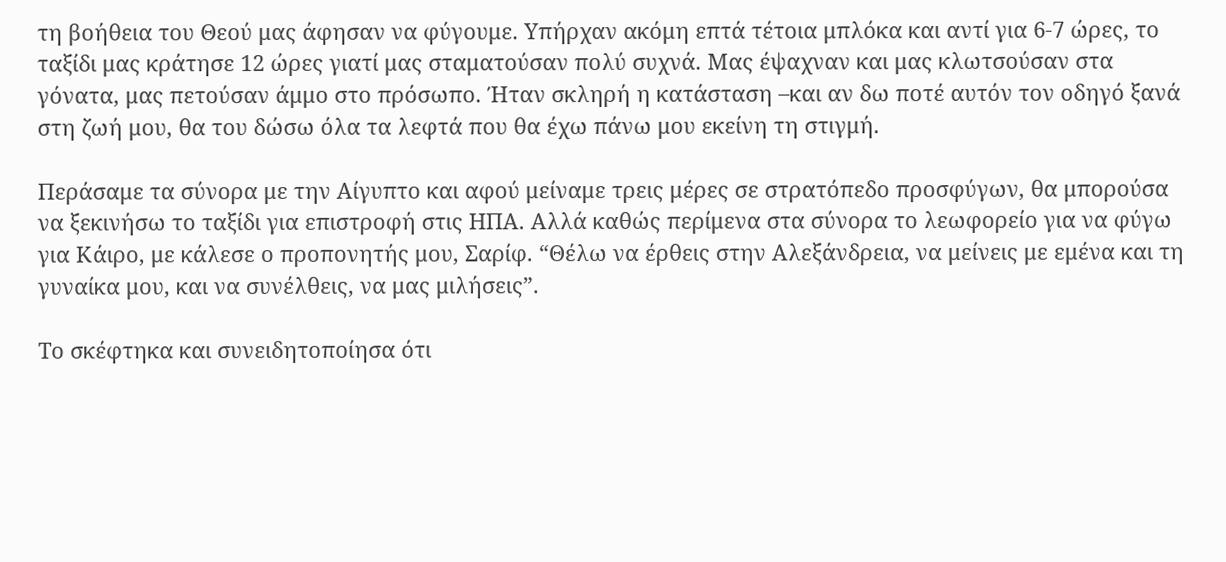τη βοήθεια του Θεού μας άφησαν να φύγουμε. Υπήρχαν ακόμη επτά τέτοια μπλόκα και αντί για 6-7 ώρες, το ταξίδι μας κράτησε 12 ώρες γιατί μας σταματούσαν πολύ συχνά. Μας έψαχναν και μας κλωτσούσαν στα γόνατα, μας πετούσαν άμμο στο πρόσωπο. Ήταν σκληρή η κατάσταση –και αν δω ποτέ αυτόν τον οδηγό ξανά στη ζωή μου, θα του δώσω όλα τα λεφτά που θα έχω πάνω μου εκείνη τη στιγμή.

Περάσαμε τα σύνορα με την Αίγυπτο και αφού μείναμε τρεις μέρες σε στρατόπεδο προσφύγων, θα μπορούσα να ξεκινήσω το ταξίδι για επιστροφή στις ΗΠΑ. Αλλά καθώς περίμενα στα σύνορα το λεωφορείο για να φύγω για Κάιρο, με κάλεσε ο προπονητής μου, Σαρίφ. “Θέλω να έρθεις στην Αλεξάνδρεια, να μείνεις με εμένα και τη γυναίκα μου, και να συνέλθεις, να μας μιλήσεις”.

Το σκέφτηκα και συνειδητοποίησα ότι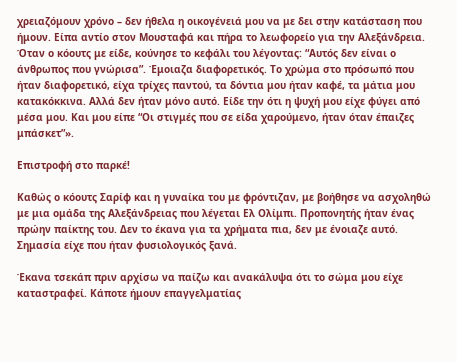χρειαζόμουν χρόνο – δεν ήθελα η οικογένειά μου να με δει στην κατάσταση που ήμουν. Είπα αντίο στον Μουσταφά και πήρα το λεωφορείο για την Αλεξάνδρεια. Όταν ο κόουτς με είδε, κούνησε το κεφάλι του λέγοντας: “Αυτός δεν είναι ο άνθρωπος που γνώρισα”. Έμοιαζα διαφορετικός. Το χρώμα στο πρόσωπό που ήταν διαφορετικό, είχα τρίχες παντού, τα δόντια μου ήταν καφέ, τα μάτια μου κατακόκκινα. Αλλά δεν ήταν μόνο αυτό. Είδε την ότι η ψυχή μου είχε φύγει από μέσα μου. Και μου είπε “Οι στιγμές που σε είδα χαρούμενο, ήταν όταν έπαιζες μπάσκετ”».

Επιστροφή στο παρκέ!

Καθώς ο κόουτς Σαρίφ και η γυναίκα του με φρόντιζαν, με βοήθησε να ασχοληθώ με μια ομάδα της Αλεξάνδρειας που λέγεται Ελ Ολίμπι. Προπονητής ήταν ένας πρώην παίκτης του. Δεν το έκανα για τα χρήματα πια, δεν με ένοιαζε αυτό. Σημασία είχε που ήταν φυσιολογικός ξανά.

Έκανα τσεκάπ πριν αρχίσω να παίζω και ανακάλυψα ότι το σώμα μου είχε καταστραφεί. Κάποτε ήμουν επαγγελματίας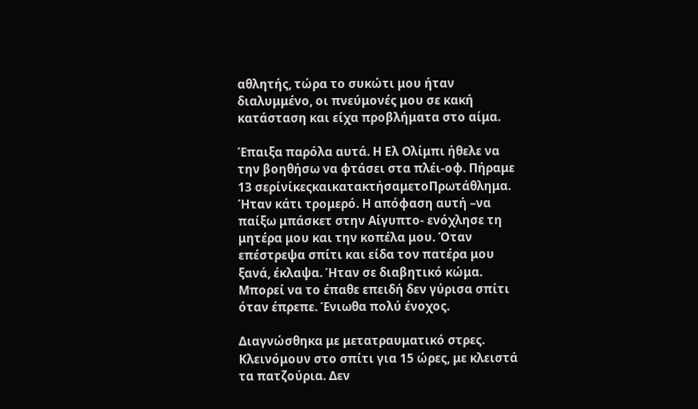αθλητής, τώρα το συκώτι μου ήταν διαλυμμένο, οι πνεύμονές μου σε κακή κατάσταση και είχα προβλήματα στο αίμα.

Έπαιξα παρόλα αυτά. Η Ελ Ολίμπι ήθελε να την βοηθήσω να φτάσει στα πλέι-οφ. Πήραμε 13 σερίνίκεςκαικατακτήσαμετοΠρωτάθλημα. Ήταν κάτι τρομερό. Η απόφαση αυτή –να παίξω μπάσκετ στην Αίγυπτο- ενόχλησε τη μητέρα μου και την κοπέλα μου. Όταν επέστρεψα σπίτι και είδα τον πατέρα μου ξανά, έκλαψα. Ήταν σε διαβητικό κώμα. Μπορεί να το έπαθε επειδή δεν γύρισα σπίτι όταν έπρεπε. Ένιωθα πολύ ένοχος.

Διαγνώσθηκα με μετατραυματικό στρες. Κλεινόμουν στο σπίτι για 15 ώρες, με κλειστά τα πατζούρια. Δεν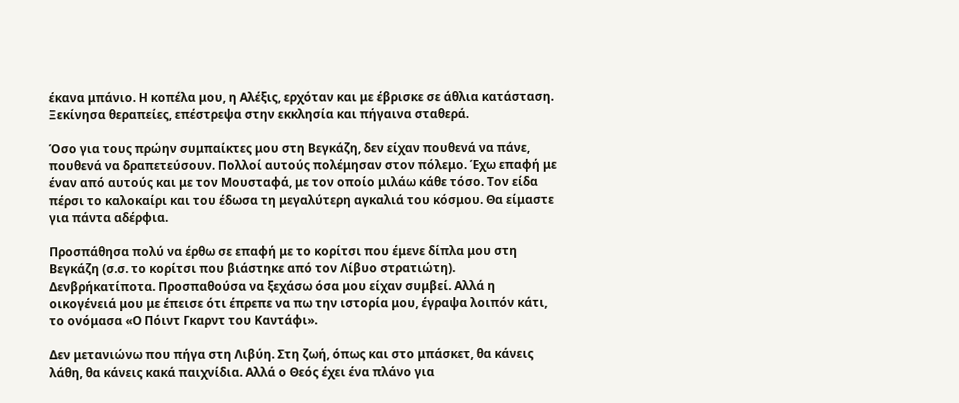έκανα μπάνιο. Η κοπέλα μου, η Αλέξις, ερχόταν και με έβρισκε σε άθλια κατάσταση. Ξεκίνησα θεραπείες, επέστρεψα στην εκκλησία και πήγαινα σταθερά.

Όσο για τους πρώην συμπαίκτες μου στη Βεγκάζη, δεν είχαν πουθενά να πάνε, πουθενά να δραπετεύσουν. Πολλοί αυτούς πολέμησαν στον πόλεμο. Έχω επαφή με έναν από αυτούς και με τον Μουσταφά, με τον οποίο μιλάω κάθε τόσο. Τον είδα πέρσι το καλοκαίρι και του έδωσα τη μεγαλύτερη αγκαλιά του κόσμου. Θα είμαστε για πάντα αδέρφια.

Προσπάθησα πολύ να έρθω σε επαφή με το κορίτσι που έμενε δίπλα μου στη Βεγκάζη (σ.σ. το κορίτσι που βιάστηκε από τον Λίβυο στρατιώτη). Δενβρήκατίποτα. Προσπαθούσα να ξεχάσω όσα μου είχαν συμβεί. Αλλά η οικογένειά μου με έπεισε ότι έπρεπε να πω την ιστορία μου, έγραψα λοιπόν κάτι, το ονόμασα «Ο Πόιντ Γκαρντ του Καντάφι».

Δεν μετανιώνω που πήγα στη Λιβύη. Στη ζωή, όπως και στο μπάσκετ, θα κάνεις λάθη, θα κάνεις κακά παιχνίδια. Αλλά ο Θεός έχει ένα πλάνο για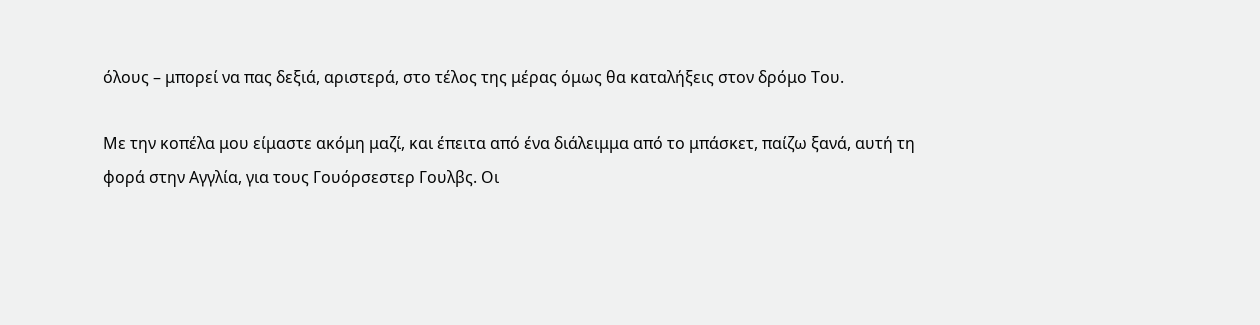όλους – μπορεί να πας δεξιά, αριστερά, στο τέλος της μέρας όμως θα καταλήξεις στον δρόμο Του.

Με την κοπέλα μου είμαστε ακόμη μαζί, και έπειτα από ένα διάλειμμα από το μπάσκετ, παίζω ξανά, αυτή τη φορά στην Αγγλία, για τους Γουόρσεστερ Γουλβς. Οι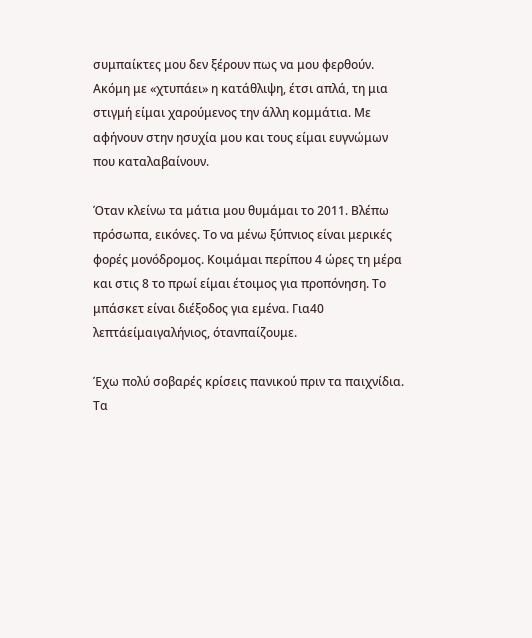συμπαίκτες μου δεν ξέρουν πως να μου φερθούν. Ακόμη με «χτυπάει» η κατάθλιψη, έτσι απλά, τη μια στιγμή είμαι χαρούμενος την άλλη κομμάτια. Με αφήνουν στην ησυχία μου και τους είμαι ευγνώμων που καταλαβαίνουν.

Όταν κλείνω τα μάτια μου θυμάμαι το 2011. Βλέπω πρόσωπα, εικόνες. Το να μένω ξύπνιος είναι μερικές φορές μονόδρομος. Κοιμάμαι περίπου 4 ώρες τη μέρα και στις 8 το πρωί είμαι έτοιμος για προπόνηση. Το μπάσκετ είναι διέξοδος για εμένα. Για40 λεπτάείμαιγαλήνιος, ότανπαίζουμε.

Έχω πολύ σοβαρές κρίσεις πανικού πριν τα παιχνίδια. Τα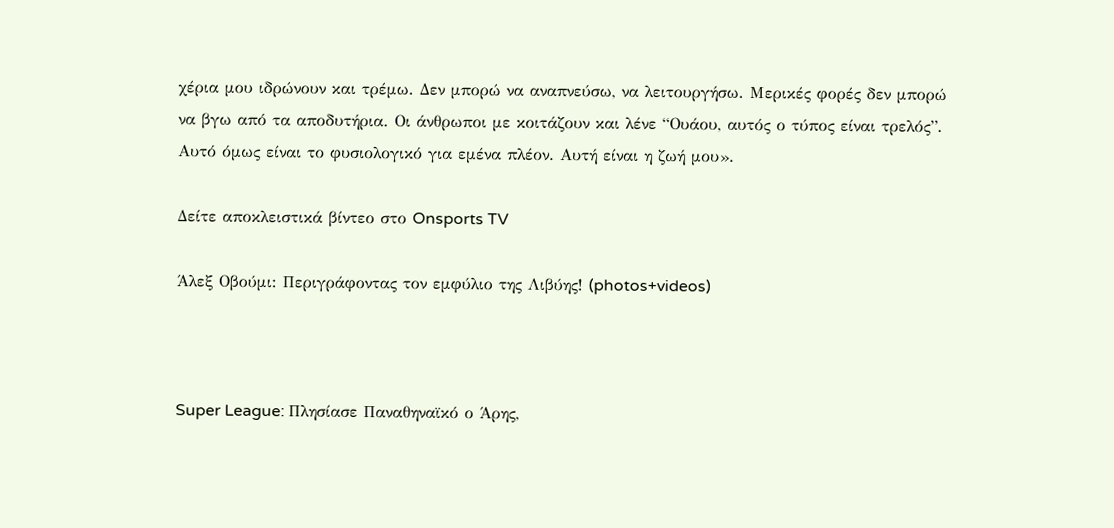χέρια μου ιδρώνουν και τρέμω. Δεν μπορώ να αναπνεύσω, να λειτουργήσω. Μερικές φορές δεν μπορώ να βγω από τα αποδυτήρια. Οι άνθρωποι με κοιτάζουν και λένε “Ουάου, αυτός ο τύπος είναι τρελός”. Αυτό όμως είναι το φυσιολογικό για εμένα πλέον. Αυτή είναι η ζωή μου».

Δείτε αποκλειστικά βίντεο στο Onsports TV

Άλεξ Οβούμι: Περιγράφοντας τον εμφύλιο της Λιβύης! (photos+videos)



Super League: Πλησίασε Παναθηναϊκό ο Άρης,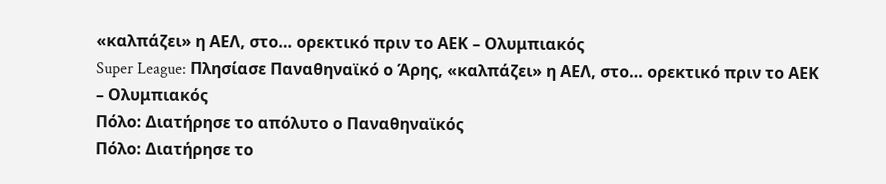«καλπάζει» η ΑΕΛ, στο… ορεκτικό πριν το ΑΕΚ – Ολυμπιακός
Super League: Πλησίασε Παναθηναϊκό ο Άρης, «καλπάζει» η ΑΕΛ, στο… ορεκτικό πριν το ΑΕΚ – Ολυμπιακός
Πόλο: Διατήρησε το απόλυτο ο Παναθηναϊκός
Πόλο: Διατήρησε το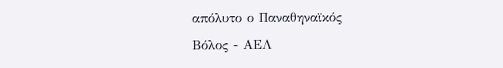απόλυτο ο Παναθηναϊκός
Βόλος - ΑΕΛ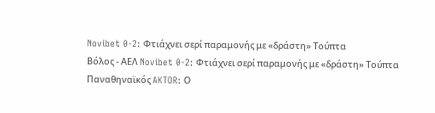Novibet 0-2: Φτιάχνει σερί παραμονής με «δράστη» Τούπτα
Βόλος - ΑΕΛ Novibet 0-2: Φτιάχνει σερί παραμονής με «δράστη» Τούπτα
Παναθηναϊκός AKTOR: Ο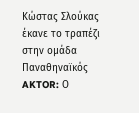Κώστας Σλούκας έκανε το τραπέζι στην ομάδα
Παναθηναϊκός AKTOR: Ο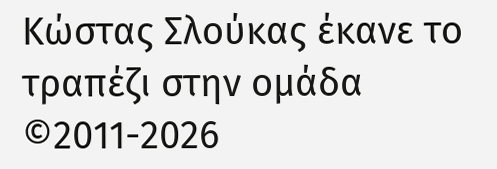Κώστας Σλούκας έκανε το τραπέζι στην ομάδα
©2011-2026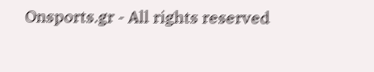Onsports.gr - All rights reserved